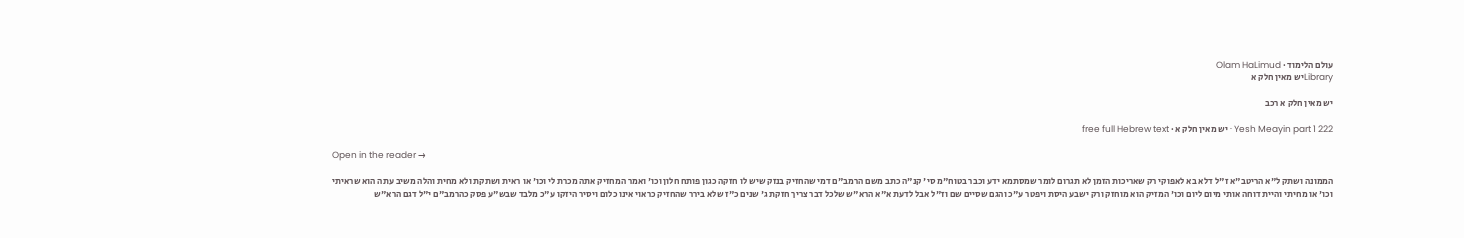עולם הלימוד · Olam HaLimud
Libraryיש מאין חלק א

יש מאין חלק א רכב

Yesh Meayin part 1 222 · יש מאין חלק א · free full Hebrew text

Open in the reader →

הממונה ושתק ל"א הריטב"א ז"ל דלא בא לאפוקי רק שאריכות הזמן לא תגרום לומר שמסתמא ידע וכבר בטוח"מ סי' קנ"ה כתב משם הרמב"ם דמי שהחזיק בנזק שיש לו חזקה כגון פותח חלון וכו' ואמר המחזיק אתה מכרת לי וכו' או ראית ושתקת ולא מחית והלה משיב עתה הוא שראיתי וכו' או מחיתי והיית דוחה אותי מיום ליום וכו' המזיק הוא מוחזק ורק ישבע היסת ויפטר ע"כ והגם שסיים שם וז"ל אבל לדעת א"א הרא"ש שלכל דבר צריך חזקת ג' שנים כ"ז שלא בירר שהחזיק כראוי אינו כלום ויסיר היזקו ע"כ מלבד שבש"ע פסק כהרמב"ם י"ל דגם הרא"ש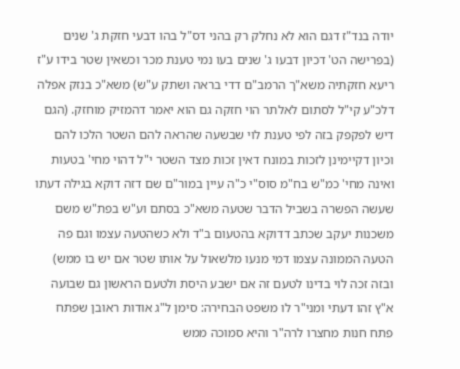יודה בנד"ז דגם הוא לא נחלק רק בהני דס"ל בהו דבעי חזקת ג' שנים (בפרישה הט' דכיון דבעו ג' שנים בעו נמי טענת מכר וכשאין שטר בידו ע"ז ריעא חזקתיה משא"ך הרמב"ם דדי בראה ושתק ע"ש) משא"כ בנזק אפלה דלכ"ע קי"ל לסתום לאלתר הוי חזקה גם הוא יאמר דהמזיק מוחזק. (הגם דיש לפקפק בזה לפי טענת לוי שבשעה שהראה להם השטר הלכו להם וכיון דקיימינן לזכות במונח דאין זכות מצד השטר י"ל דהוי מחי' בטעות ואינה מחי' כמ"ש בח"מ סוס"י כ"ה עיין במור"ם שם דזה דוקא בגילה דעתו שעשה הפשרה בשביל הדבר שטעה משא"כ בסתם וע"ש בפת"ש משם משכנות יעקב שכתב דדוקא בהטעום ב"ד ולא כשהטעה עצמו וגם פה הטעה הממונה עצמו דמי מנעו מלשאול על אותו שטר אם יש בו ממש) ובזה זכה לוי בדינו לטעם זה אם ישבע היסת ולטעם הראשון גם שבועה א"ץ זהו דעתי ומני"ר לו משפט הבחירה: סימן ל"ג אודות ראובן שפתח פתח חנות מחצרו לרה"ר והיא סמוכה ממש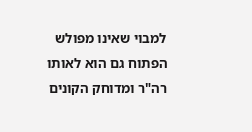למבוי שאינו מפולש הפתוח גם הוא לאותו רה"ר ומדוחק הקונים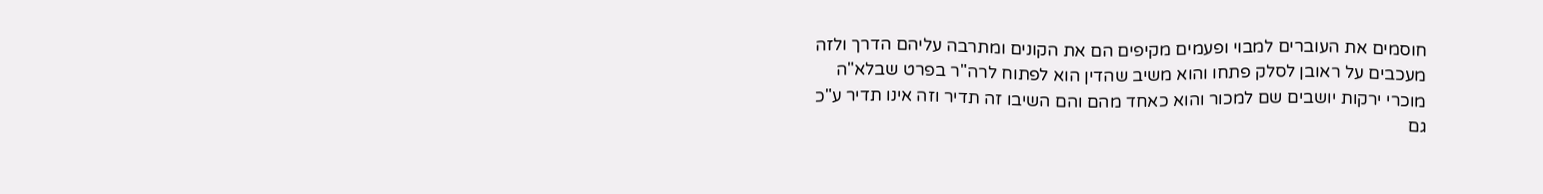חוסמים את העוברים למבוי ופעמים מקיפים הם את הקונים ומתרבה עליהם הדרך ולזה מעכבים על ראובן לסלק פתחו והוא משיב שהדין הוא לפתוח לרה"ר בפרט שבלא"ה מוכרי ירקות יושבים שם למכור והוא כאחד מהם והם השיבו זה תדיר וזה אינו תדיר ע"כ גם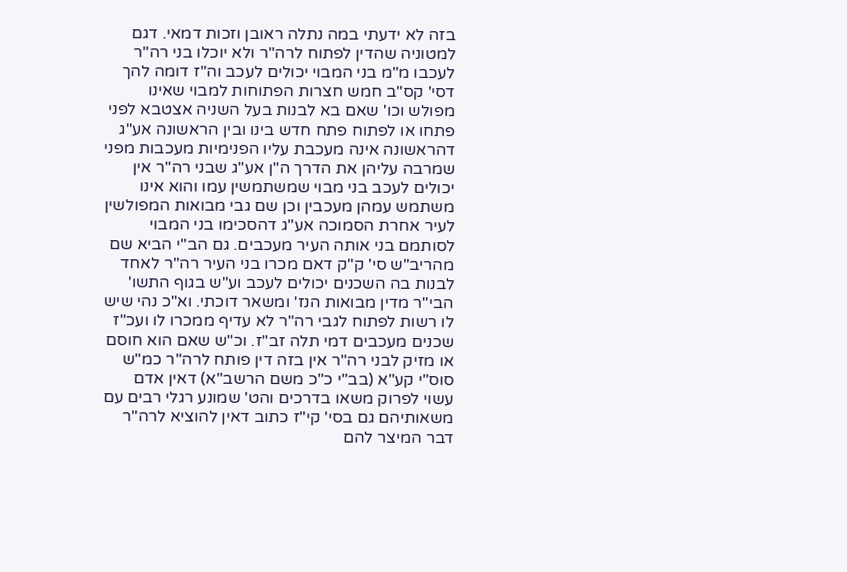בזה לא ידעתי במה נתלה ראובן וזכות דמאי. דגם למטוניה שהדין לפתוח לרה"ר ולא יוכלו בני רה"ר לעכבו מ"מ בני המבוי יכולים לעכב וה"ז דומה להך דסי' קס"ב חמש חצרות הפתוחות למבוי שאינו מפולש וכו' שאם בא לבנות בעל השניה אצטבא לפני פתחו או לפתוח פתח חדש בינו ובין הראשונה אע"ג דהראשונה אינה מעכבת עליו הפנימיות מעכבות מפני שמרבה עליהן את הדרך ה"ן אע"ג שבני רה"ר אין יכולים לעכב בני מבוי שמשתמשין עמו והוא אינו משתמש עמהן מעכבין וכן שם גבי מבואות המפולשין לעיר אחרת הסמוכה אע"ג דהסכימו בני המבוי לסותמם בני אותה העיר מעכבים. גם הב"י הביא שם מהריב"ש סי' ק"ק דאם מכרו בני העיר רה"ר לאחד לבנות בה השכנים יכולים לעכב וע"ש בגוף התשו' הבי"ר מדין מבואות הנז' ומשאר דוכתי. וא"כ נהי שיש לו רשות לפתוח לגבי רה"ר לא עדיף ממכרו לו ועכ"ז שכנים מעכבים דמי תלה זב"ז. וכ"ש שאם הוא חוסם או מזיק לבני רה"ר אין בזה דין פותח לרה"ר כמ"ש סוס"י קע"א (בב"י כ"כ משם הרשב"א) דאין אדם עשוי לפרוק משאו בדרכים והט' שמונע רגלי רבים עם משאותיהם גם בסי' קי"ז כתוב דאין להוציא לרה"ר דבר המיצר להם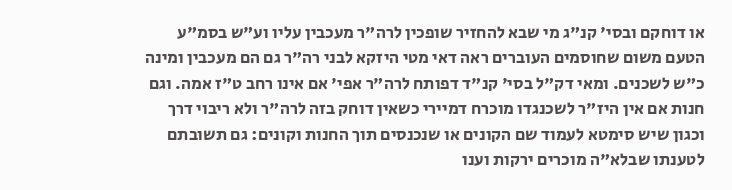או דוחקם ובסי' קנ"ג מי שבא להחזיר שופכין לרה"ר מעכבין עליו וע"ש בסמ"ע הטעם משום שחוסמים העוברים ראה דאי מטי היזקא לבני רה"ר גם הם מעכבין ומינה כ"ש לשכנים. ומאי דק"ל בסי' קנ"ד דפותח לרה"ר אפי' אם אינו רחב ט"ז אמה. וגם חנות אם אין היז"ר לשכנגדו מוכרח דמיירי כשאין דוחק בזה לרה"ר ולא ריבוי דרך וכגון שיש סימטא לעמוד שם הקונים או שנכנסים תוך החנות וקונים: גם תשובתם לטענתו שבלא"ה מוכרים ירקות וענו